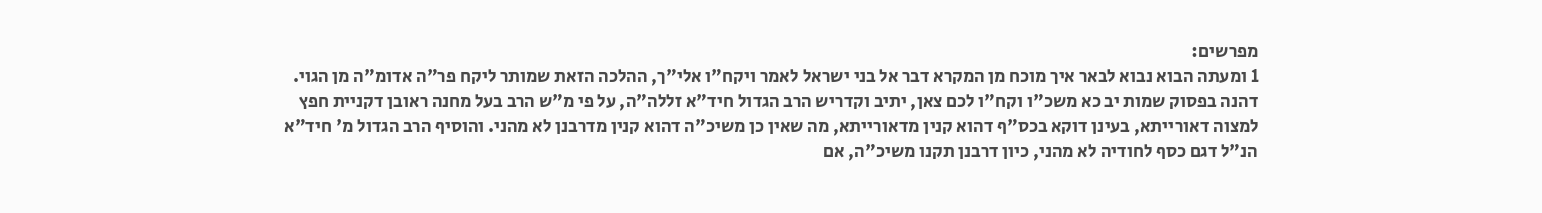מפרשים:
1 ומעתה הבוא נבוא לבאר איך מוכח מן המקרא דבר אל בני ישראל לאמר ויקח"ו אלי"ך, ההלכה הזאת שמותר ליקח פר"ה אדומ"ה מן הגוי. דהנה בפסוק שמות יב כא משכ"ו וקח"ו לכם צאן, יתיב וקדריש הרב הגדול חיד"א זללה"ה, על פי מ"ש הרב בעל מחנה ראובן דקניית חפץ למצוה דאורייתא, בעינן דוקא בכס"ף דהוא קנין מדאורייתא, מה שאין כן משיכ"ה דהוא קנין מדרבנן לא מהני. והוסיף הרב הגדול מ' חיד"א הנ"ל דגם כסף לחודיה לא מהני, כיון דרבנן תקנו משיכ"ה, אם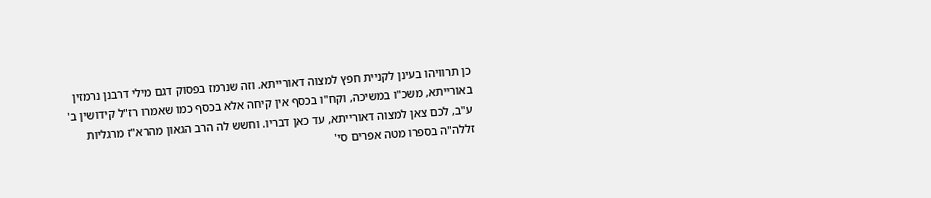כן תרוויהו בעינן לקניית חפץ למצוה דאורייתא. וזה שנרמז בפסוק דגם מילי דרבנן נרמזין באורייתא, משכ"ו במשיכה, וקח"ו בכסף אין קיחה אלא בכסף כמו שאמרו רז"ל קידושין ב' ע"ב, לכם צאן למצוה דאורייתא, עד כאן דבריו. וחשש לה הרב הגאון מהרא"ז מרגליות זללה"ה בספרו מטה אפרים סי'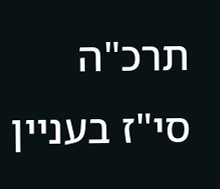תרכ"ה סי"ז בעניין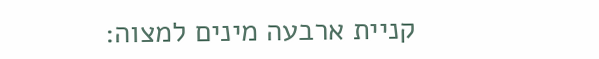קניית ארבעה מינים למצוה: